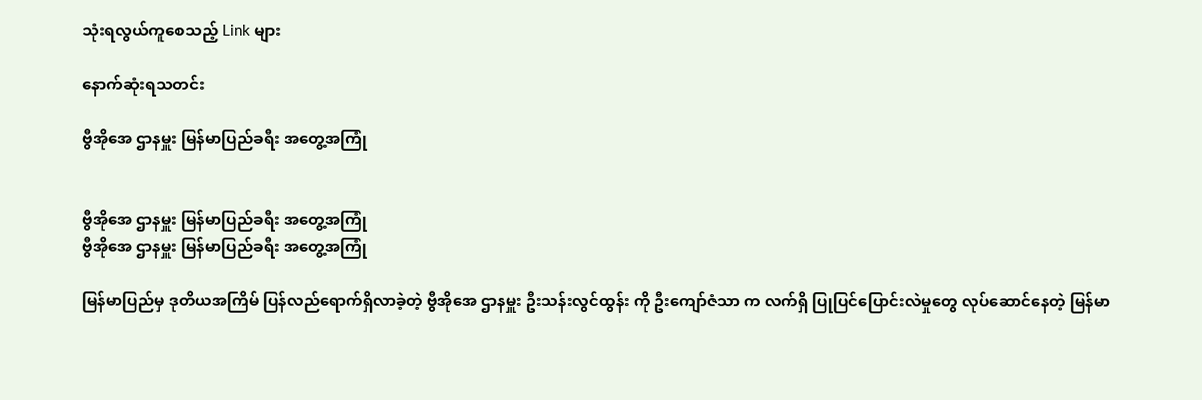သုံးရလွယ်ကူစေသည့် Link များ

နောက်ဆုံးရသတင်း

ဗွီအိုအေ ဌာနမှူး မြန်မာပြည်ခရီး အတွေ့အကြုံ


ဗွီအိုအေ ဌာနမှူး မြန်မာပြည်ခရီး အတွေ့အကြုံ
ဗွီအိုအေ ဌာနမှူး မြန်မာပြည်ခရီး အတွေ့အကြုံ

မြန်မာပြည်မှ ဒုတိယအကြိမ် ပြန်လည်ရောက်ရှိလာခဲ့တဲ့ ဗွီအိုအေ ဌာနမှူး ဦးသန်းလွင်ထွန်း ကို ဦးကျော်ဇံသာ က လက်ရှိ ပြုပြင်ပြောင်းလဲမှုတွေ လုပ်ဆောင်နေတဲ့ မြန်မာ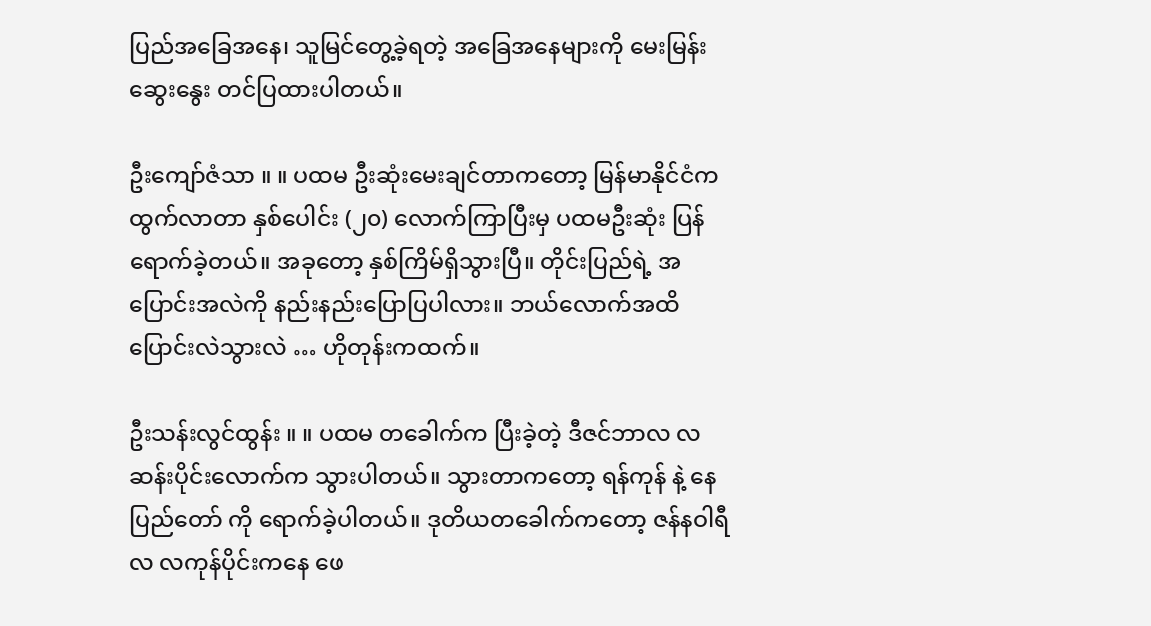ပြည်အခြေအနေ၊ သူမြင်တွေ့ခဲ့ရတဲ့ အခြေအနေများကို မေးမြန်းဆွေးနွေး တင်ပြထားပါတယ်။

ဦးကျော်ဇံသာ ။ ။ ပထမ ဦးဆုံးမေးချင်တာကတော့ မြန်မာနိုင်ငံက ထွက်လာတာ နှစ်ပေါင်း (၂၀) လောက်ကြာပြီးမှ ပထမဦးဆုံး ပြန်ရောက်ခဲ့တယ်။ အခုတော့ နှစ်ကြိမ်ရှိသွားပြီ။ တိုင်းပြည်ရဲ့ အပြောင်းအလဲကို နည်းနည်းပြောပြပါလား။ ဘယ်လောက်အထိ ပြောင်းလဲသွားလဲ … ဟိုတုန်းကထက်။

ဦးသန်းလွင်ထွန်း ။ ။ ပထမ တခေါက်က ပြီးခဲ့တဲ့ ဒီဇင်ဘာလ လဆန်းပိုင်းလောက်က သွားပါတယ်။ သွားတာကတော့ ရန်ကုန် နဲ့ နေပြည်တော် ကို ရောက်ခဲ့ပါတယ်။ ဒုတိယတခေါက်ကတော့ ဇန်နဝါရီလ လကုန်ပိုင်းကနေ ဖေ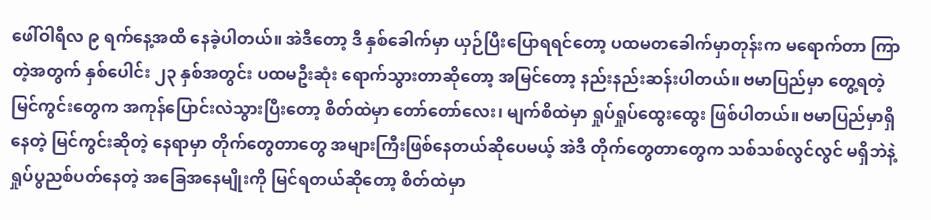ဖေါ်ဝါရီလ ၉ ရက်နေ့အထိ နေခဲ့ပါတယ်။ အဲဒီတော့ ဒီ နှစ်ခေါက်မှာ ယှဉ်ပြီးပြောရရင်တော့ ပထမတခေါက်မှာတုန်းက မရောက်တာ ကြာတဲ့အတွက် နှစ်ပေါင်း ၂၃ နှစ်အတွင်း ပထမဦးဆုံး ရောက်သွားတာဆိုတော့ အမြင်တော့ နည်းနည်းဆန်းပါတယ်။ ဗမာပြည်မှာ တွေ့ရတဲ့မြင်ကွင်းတွေက အကုန်ပြောင်းလဲသွားပြီးတော့ စိတ်ထဲမှာ တော်တော်လေး၊ မျက်စိထဲမှာ ရှုပ်ရှုပ်ထွေးထွေး ဖြစ်ပါတယ်။ ဗမာပြည်မှာရှိနေတဲ့ မြင်ကွင်းဆိုတဲ့ နေရာမှာ တိုက်တွေတာတွေ အများကြီးဖြစ်နေတယ်ဆိုပေမယ့် အဲဒီ တိုက်တွေတာတွေက သစ်သစ်လွင်လွင် မရှိဘဲနဲ့ ရှုပ်ပွညစ်ပတ်နေတဲ့ အခြေအနေမျိုးကို မြင်ရတယ်ဆိုတော့ စိတ်ထဲမှာ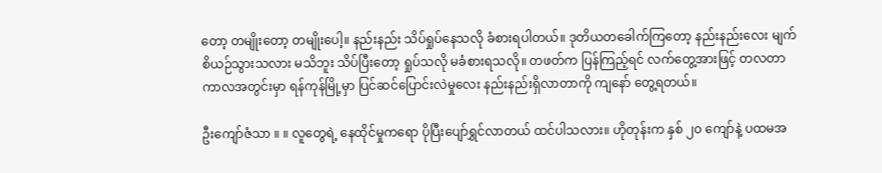တော့ တမျိုးတော့ တမျိုးပေါ့။ နည်းနည်း သိပ်ရှုပ်နေသလို ခံစားရပါတယ်။ ဒုတိယတခေါက်ကြတော့ နည်းနည်းလေး မျက်စိယဉ်သွားသလား မသိဘူး သိပ်ပြီးတော့ ရှုပ်သလို မခံစားရသလို။ တဖတ်က ပြန်ကြည့်ရင် လက်တွေ့အားဖြင့် တလတာ ကာလအတွင်းမှာ ရန်ကုန်မြို့မှာ ပြင်ဆင်ပြောင်းလဲမှုလေး နည်းနည်းရှိလာတာကို ကျနော် တွေ့ရတယ်။

ဦးကျော်ဇံသာ ။ ။ လူတွေရဲ့ နေထိုင်မှုကရော ပိုပြီးပျော်ရွှင်လာတယ် ထင်ပါသလား။ ဟိုတုန်းက နှစ် ၂၀ ကျော်နဲ့ ပထမအ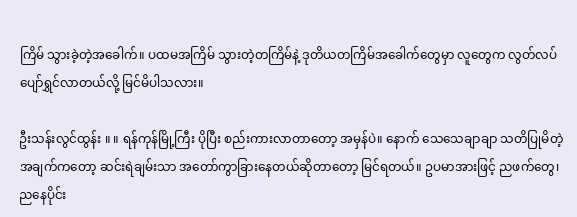ကြိမ် သွားခဲ့တဲ့အခေါက်။ ပထမအကြိမ် သွားတဲ့တကြိမ်နဲ့ ဒုတိယတကြိမ်အခေါက်တွေမှာ လူတွေက လွတ်လပ်ပျော်ရွှင်လာတယ်လို့ မြင်မိပါသလား။

ဦးသန်းလွင်ထွန်း ။ ။ ရန်ကုန်မြို့ကြီး ပိုပြီး စည်းကားလာတာတော့ အမှန်ပဲ။ နောက် သေသေချာချာ သတိပြုမိတဲ့အချက်ကတော့ ဆင်းရဲချမ်းသာ အတော်ကွာခြားနေတယ်ဆိုတာတော့ မြင်ရတယ်။ ဥပမာအားဖြင့် ညဖက်တွေ၊ ညနေပိုင်း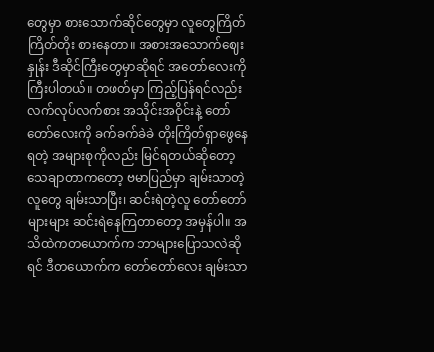တွေမှာ စားသောက်ဆိုင်တွေမှာ လူတွေကြိတ်ကြိတ်တိုး စားနေတာ။ အစားအသောက်ဈေးနှုန်း ဒီဆိုင်ကြီးတွေမှာဆိုရင် အတော်လေးကို ကြီးပါတယ်။ တဖတ်မှာ ကြည့်ပြန်ရင်လည်း လက်လုပ်လက်စား အသိုင်းအဝိုင်းနဲ့ တော်တော်လေးကို ခက်ခက်ခဲခဲ တိုးကြိတ်ရှာဖွေနေရတဲ့ အများစုကိုလည်း မြင်ရတယ်ဆိုတော့ သေချာတာကတော့ ဗမာပြည်မှာ ချမ်းသာတဲ့လူတွေ ချမ်းသာပြီး၊ ဆင်းရဲတဲ့လူ တော်တော်များများ ဆင်းရဲနေကြတာတော့ အမှန်ပါ။ အသိထဲကတယောက်က ဘာများပြောသလဲဆိုရင် ဒီတယောက်က တော်တော်လေး ချမ်းသာ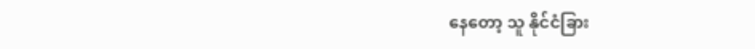နေတော့ သူ နိုင်ငံခြား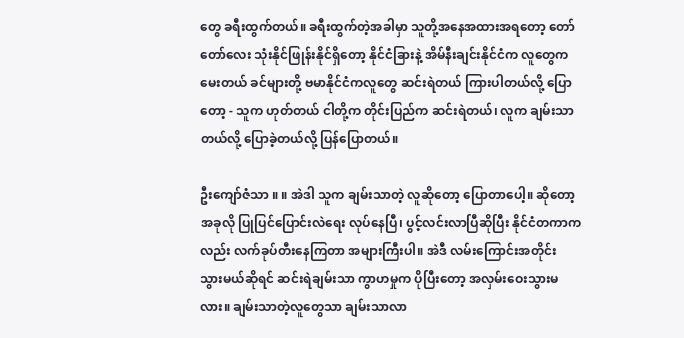တွေ ခရီးထွက်တယ်။ ခရီးထွက်တဲ့အခါမှာ သူတို့အနေအထားအရတော့ တော်တော်လေး သုံးနိုင်ဖြုန်းနိုင်ရှိတော့ နိုင်ငံခြားနဲ့ အိမ်နီးချင်းနိုင်ငံက လူတွေကမေးတယ် ခင်များတို့ ဗမာနိုင်ငံကလူတွေ ဆင်းရဲတယ် ကြားပါတယ်လို့ ပြောတော့ - သူက ဟုတ်တယ် ငါတို့က တိုင်းပြည်က ဆင်းရဲတယ်၊ လူက ချမ်းသာတယ်လို့ ပြောခဲ့တယ်လို့ ပြန်ပြောတယ်။

ဦးကျော်ဇံသာ ။ ။ အဲဒါ သူက ချမ်းသာတဲ့ လူဆိုတော့ ပြောတာပေါ့။ ဆိုတော့ အခုလို ပြုပြင်ပြောင်းလဲရေး လုပ်နေပြီ၊ ပွင့်လင်းလာပြီဆိုပြီး နိုင်ငံတကာကလည်း လက်ခုပ်တီးနေကြတာ အများကြီးပါ။ အဲဒီ လမ်းကြောင်းအတိုင်း သွားမယ်ဆိုရင် ဆင်းရဲချမ်းသာ ကွာဟမှုက ပိုပြီးတော့ အလှမ်းဝေးသွားမလား။ ချမ်းသာတဲ့လူတွေသာ ချမ်းသာလာ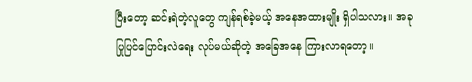ပြီးတော့ ဆင်းရဲတဲ့လူတွေ ကျန်ရစ်ခဲ့မယ့် အနေအထားမျိုး ရှိပါသလား။ အခု ပြုပြင်ပြောင်းလဲရေး လုပ်မယ်ဆိုတဲ့ အခြေအနေ ကြားလာရတော့။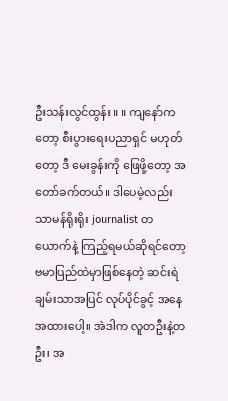ဦးသန်းလွင်ထွန်း ။ ။ ကျနော်ကတော့ စီးပွားရေးပညာရှင် မဟုတ်တော့ ဒီ မေးခွန်းကို ဖြေဖို့တော့ အတော်ခက်တယ်။ ဒါပေမဲ့လည်း သာမန်ရိုးရိုး journalist တယောက်နဲ့ ကြည့်ရမယ်ဆိုရင်တော့ ဗမာပြည်ထဲမှာဖြစ်နေတဲ့ ဆင်းရဲချမ်းသာအပြင် လုပ်ပိုင်ခွင့် အနေအထားပေါ့။ အဲဒါက လူတဦးနဲ့တဦး၊ အ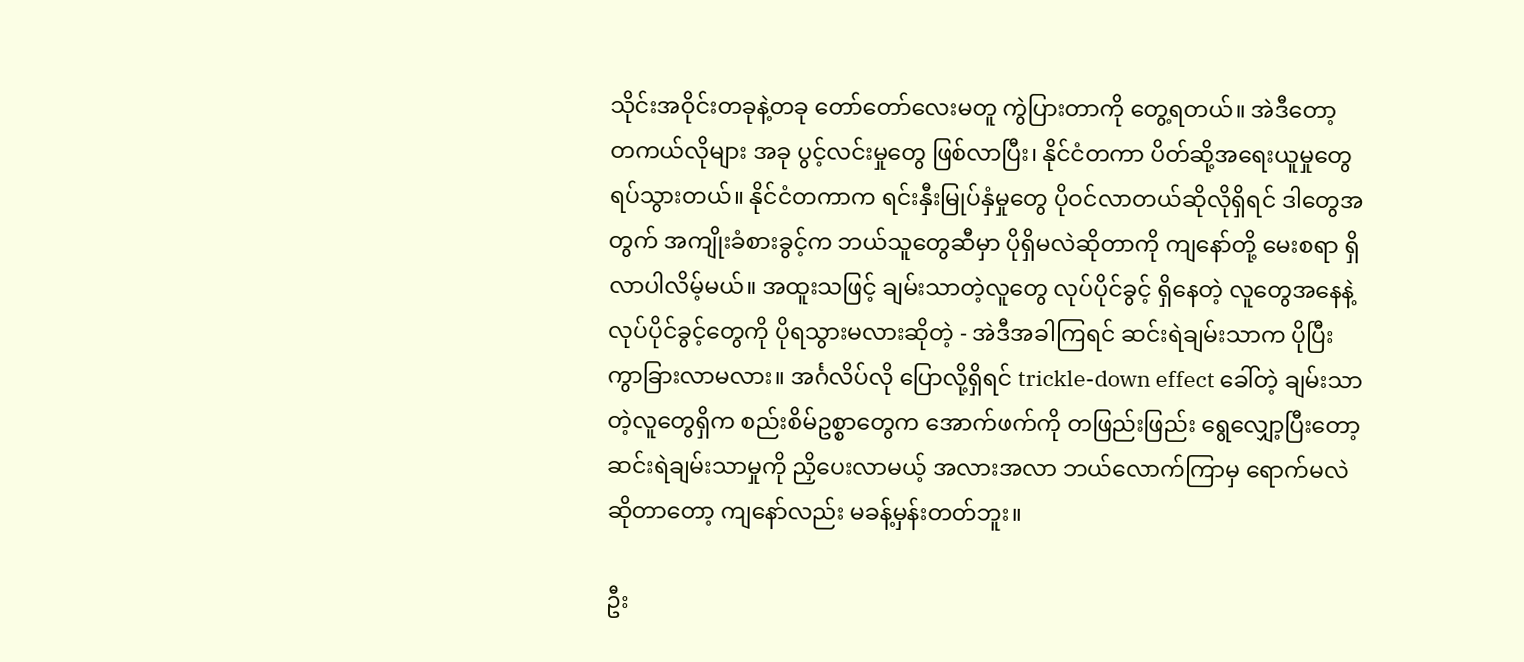သိုင်းအဝိုင်းတခုနဲ့တခု တော်တော်လေးမတူ ကွဲပြားတာကို တွေ့ရတယ်။ အဲဒီတော့ တကယ်လိုများ အခု ပွင့်လင်းမှုတွေ ဖြစ်လာပြီး၊ နိုင်ငံတကာ ပိတ်ဆို့အရေးယူမှုတွေ ရပ်သွားတယ်။ နိုင်ငံတကာက ရင်းနှီးမြုပ်နှံမှုတွေ ပိုဝင်လာတယ်ဆိုလိုရှိရင် ဒါတွေအတွက် အကျိုးခံစားခွင့်က ဘယ်သူတွေဆီမှာ ပိုရှိမလဲဆိုတာကို ကျနော်တို့ မေးစရာ ရှိလာပါလိမ့်မယ်။ အထူးသဖြင့် ချမ်းသာတဲ့လူတွေ လုပ်ပိုင်ခွင့် ရှိနေတဲ့ လူတွေအနေနဲ့ လုပ်ပိုင်ခွင့်တွေကို ပိုရသွားမလားဆိုတဲ့ - အဲဒီအခါကြရင် ဆင်းရဲချမ်းသာက ပိုပြီး ကွာခြားလာမလား။ အင်္ဂလိပ်လို ပြောလို့ရှိရင် trickle-down effect ခေါ်တဲ့ ချမ်းသာတဲ့လူတွေရှိက စည်းစိမ်ဥစ္စာတွေက အောက်ဖက်ကို တဖြည်းဖြည်း ရွေလျှော့ပြီးတော့ ဆင်းရဲချမ်းသာမှုကို ညှိပေးလာမယ့် အလားအလာ ဘယ်လောက်ကြာမှ ရောက်မလဲဆိုတာတော့ ကျနော်လည်း မခန့်မှန်းတတ်ဘူး။

ဦး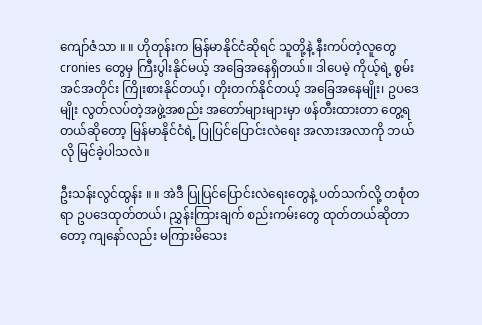ကျော်ဇံသာ ။ ။ ဟိုတုန်းက မြန်မာနိုင်ငံဆိုရင် သူတို့နဲ့ နီးကပ်တဲ့လူတွေ cronies တွေမှ ကြီးပွါးနိုင်မယ့် အခြေအနေရှိတယ်။ ဒါပေမဲ့ ကိုယ့်ရဲ့ စွမ်းအင်အတိုင်း ကြိုးစားနိုင်တယ့်၊ တိုးတက်နိုင်တယ့် အခြေအနေမျိုး၊ ဥပဒေမျိုး လွတ်လပ်တဲ့အဖွဲ့အစည်း အတော်များများမှာ ဖန်တီးထားတာ တွေ့ရတယ်ဆိုတော့ မြန်မာနိုင်ငံရဲ့ ပြုပြင်ပြောင်းလဲရေး အလားအလာကို ဘယ်လို မြင်ခဲ့ပါသလဲ။

ဦးသန်းလွင်ထွန်း ။ ။ အဲဒီ ပြုပြင်ပြောင်းလဲရေးတွေနဲ့ ပတ်သက်လို့ တစုံတရာ ဥပဒေထုတ်တယ်၊ ညွှန်းကြားချက် စည်းကမ်းတွေ ထုတ်တယ်ဆိုတာတော့ ကျနော်လည်း မကြားမိသေး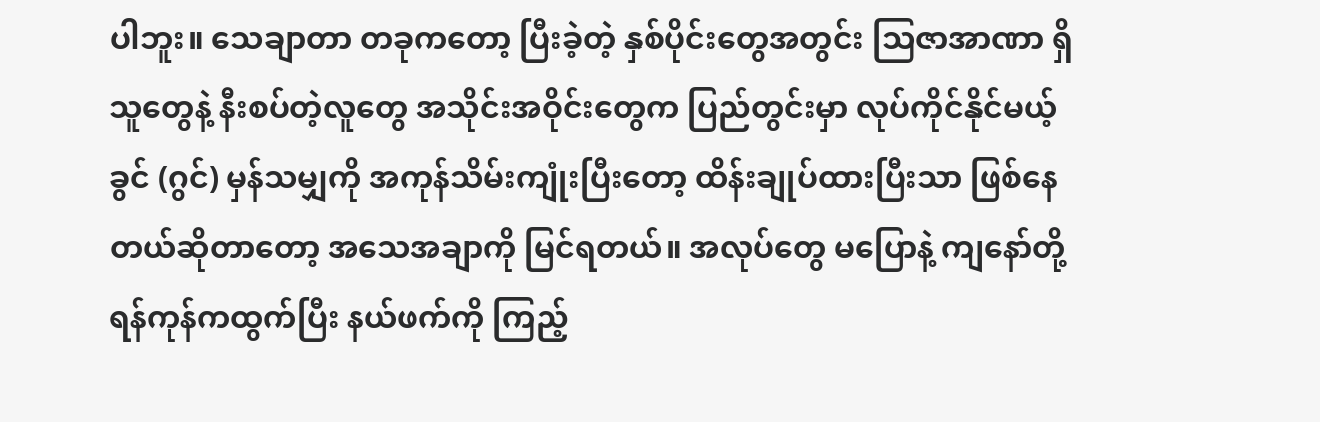ပါဘူး။ သေချာတာ တခုကတော့ ပြီးခဲ့တဲ့ နှစ်ပိုင်းတွေအတွင်း သြဇာအာဏာ ရှိသူတွေနဲ့ နီးစပ်တဲ့လူတွေ အသိုင်းအဝိုင်းတွေက ပြည်တွင်းမှာ လုပ်ကိုင်နိုင်မယ့် ခွင် (ဂွင်) မှန်သမျှကို အကုန်သိမ်းကျုံးပြီးတော့ ထိန်းချုပ်ထားပြီးသာ ဖြစ်နေတယ်ဆိုတာတော့ အသေအချာကို မြင်ရတယ်။ အလုပ်တွေ မပြောနဲ့ ကျနော်တို့ ရန်ကုန်ကထွက်ပြီး နယ်ဖက်ကို ကြည့်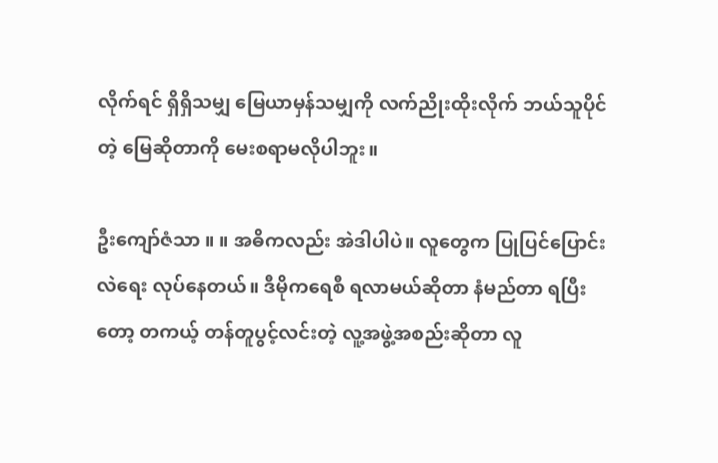လိုက်ရင် ရှိရှိသမျှ မြေယာမှန်သမျှကို လက်ညိုးထိုးလိုက် ဘယ်သူပိုင်တဲ့ မြေဆိုတာကို မေးစရာမလိုပါဘူး။

ဦးကျော်ဇံသာ ။ ။ အဓိကလည်း အဲဒါပါပဲ။ လူတွေက ပြုပြင်ပြောင်းလဲရေး လုပ်နေတယ်။ ဒီမိုကရေစီ ရလာမယ်ဆိုတာ နံမည်တာ ရပြီးတော့ တကယ့် တန်တူပွင့်လင်းတဲ့ လူ့အဖွဲ့အစည်းဆိုတာ လူ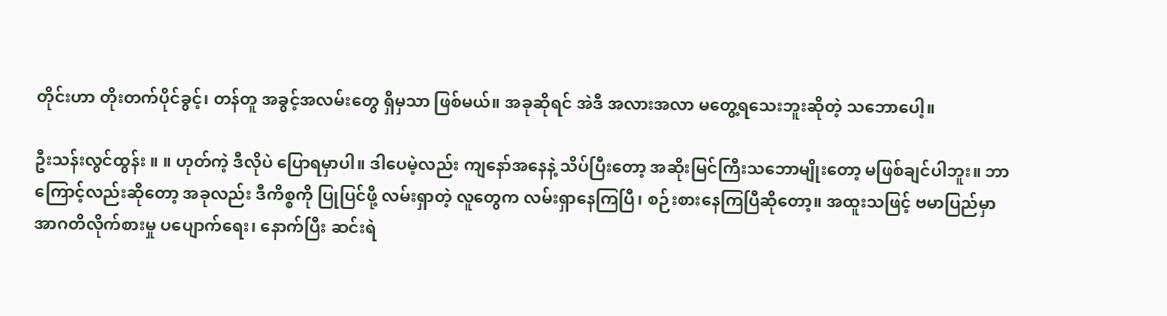တိုင်းဟာ တိုးတက်ပိုင်ခွင့်၊ တန်တူ အခွင့်အလမ်းတွေ ရှိမှသာ ဖြစ်မယ်။ အခုဆိုရင် အဲဒီ အလားအလာ မတွေ့ရသေးဘူးဆိုတဲ့ သဘောပေါ့။

ဦးသန်းလွင်ထွန်း ။ ။ ဟုတ်ကဲ့ ဒီလိုပဲ ပြောရမှာပါ။ ဒါပေမဲ့လည်း ကျနော်အနေနဲ့ သိပ်ပြီးတော့ အဆိုးမြင်ကြီးသဘောမျိုးတော့ မဖြစ်ချင်ပါဘူး။ ဘာကြောင့်လည်းဆိုတော့ အခုလည်း ဒီကိစ္စကို ပြုပြင်ဖို့ လမ်းရှာတဲ့ လူတွေက လမ်းရှာနေကြပြီ၊ စဉ်းစားနေကြပြီဆိုတော့။ အထူးသဖြင့် ဗမာပြည်မှာ အာဂတိလိုက်စားမှု ပပျောက်ရေး၊ နောက်ပြီး ဆင်းရဲ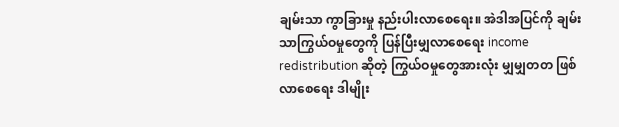ချမ်းသာ ကွာခြားမှု နည်းပါးလာစေရေး။ အဲဒါအပြင်ကို ချမ်းသာကြွယ်ဝမှုတွေကို ပြန်ပြီးမျှလာစေရေး income redistribution ဆိုတဲ့ ကြွယ်ဝမှုတွေအားလုံး မျှမျှတတ ဖြစ်လာစေရေး ဒါမျိုး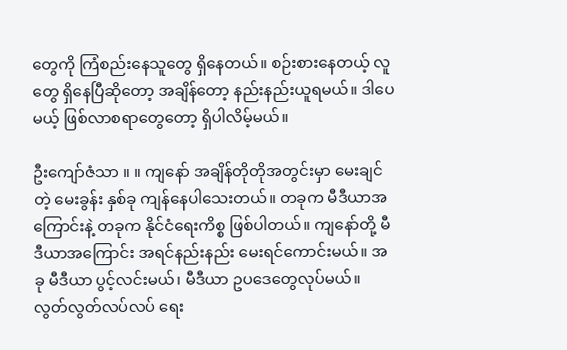တွေကို ကြံစည်းနေသူတွေ ရှိနေတယ်။ စဉ်းစားနေတယ့် လူတွေ ရှိနေပြီဆိုတော့ အချိန်တော့ နည်းနည်းယူရမယ်။ ဒါပေမယ့် ဖြစ်လာစရာတွေတော့ ရှိပါလိမ့်မယ်။

ဦးကျော်ဇံသာ ။ ။ ကျနော် အချိန်တိုတိုအတွင်းမှာ မေးချင်တဲ့ မေးခွန်း နှစ်ခု ကျန်နေပါသေးတယ်။ တခုက မီဒီယာအကြောင်းနဲ့ တခုက နိုင်ငံရေးကိစ္စ ဖြစ်ပါတယ်။ ကျနော်တို့ မီဒီယာအကြောင်း အရင်နည်းနည်း မေးရင်ကောင်းမယ်။ အခု မီဒီယာ ပွင့်လင်းမယ်၊ မီဒီယာ ဥပဒေတွေလုပ်မယ်။ လွတ်လွတ်လပ်လပ် ရေး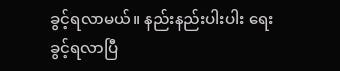ခွင့်ရလာမယ်။ နည်းနည်းပါးပါး ရေးခွင့်ရလာပြီ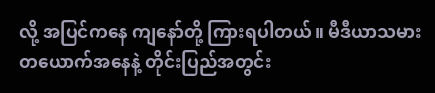လို့ အပြင်ကနေ ကျနော်တို့ ကြားရပါတယ်။ မီဒီယာသမားတယောက်အနေနဲ့ တိုင်းပြည်အတွင်း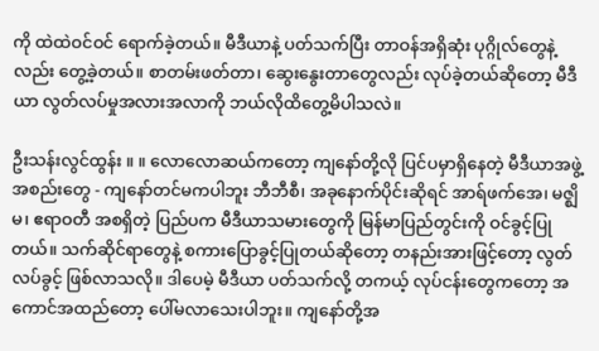ကို ထဲထဲဝင်ဝင် ရောက်ခဲ့တယ်။ မီဒီယာနဲ့ ပတ်သက်ပြီး တာဝန်အရှိဆုံး ပုဂ္ဂိုလ်တွေနဲ့လည်း တွေ့ခဲ့တယ်။ စာတမ်းဖတ်တာ၊ ဆွေးနွေးတာတွေလည်း လုပ်ခဲ့တယ်ဆိုတော့ မီဒီယာ လွတ်လပ်မှုအလားအလာကို ဘယ်လိုထိတွေ့မိပါသလဲ။

ဦးသန်းလွင်ထွန်း ။ ။ လောလောဆယ်ကတော့ ကျနော်တို့လို ပြင်ပမှာရှိနေတဲ့ မီဒီယာအဖွဲ့အစည်းတွေ - ကျနော်တင်မကပါဘူး ဘီဘီစီ၊ အခုနောက်ပိုင်းဆိုရင် အာရ်ဖက်အေ၊ မဇ္ဈိမ၊ ဧရာဝတီ အစရှိတဲ့ ပြည်ပက မီဒီယာသမားတွေကို မြန်မာပြည်တွင်းကို ဝင်ခွင့်ပြုတယ်။ သက်ဆိုင်ရာတွေနဲ့ စကားပြောခွင့်ပြုတယ်ဆိုတော့ တနည်းအားဖြင့်တော့ လွတ်လပ်ခွင့် ဖြစ်လာသလို။ ဒါပေမဲ့ မီဒီယာ ပတ်သက်လို့ တကယ့် လုပ်ငန်းတွေကတော့ အကောင်အထည်တော့ ပေါ်မလာသေးပါဘူး။ ကျနော်တို့အ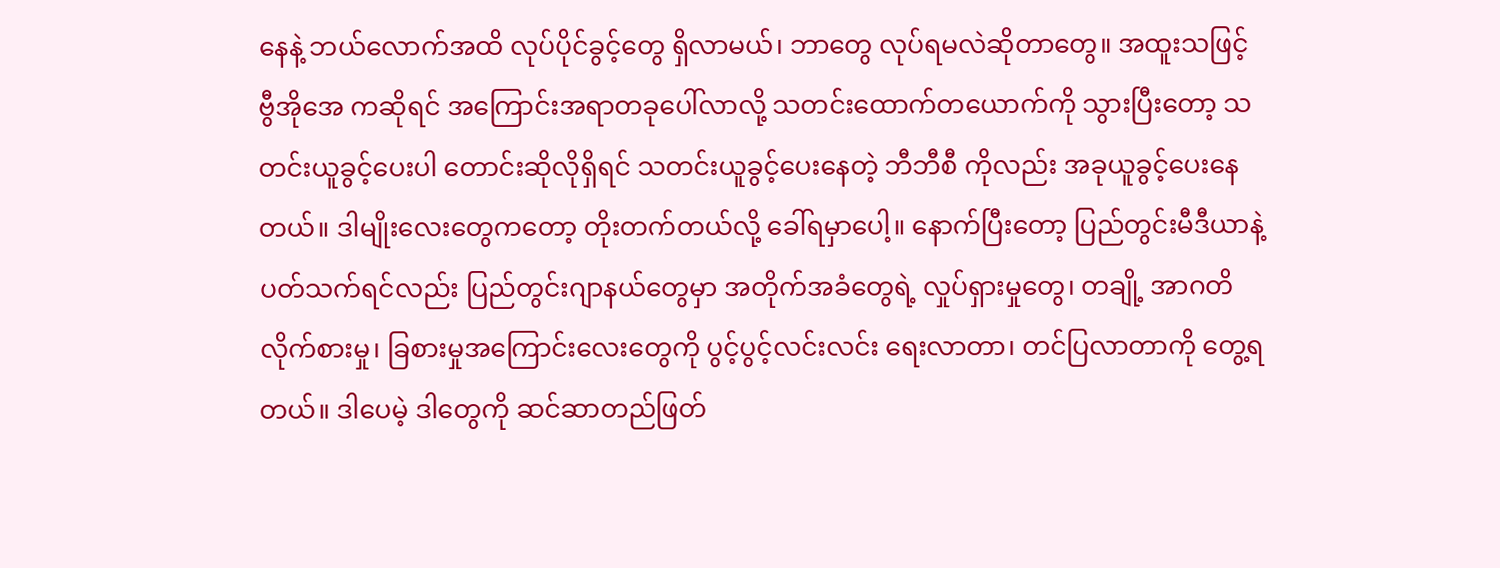နေနဲ့ ဘယ်လောက်အထိ လုပ်ပိုင်ခွင့်တွေ ရှိလာမယ်၊ ဘာတွေ လုပ်ရမလဲဆိုတာတွေ။ အထူးသဖြင့် ဗွီအိုအေ ကဆိုရင် အကြောင်းအရာတခုပေါ်လာလို့ သတင်းထောက်တယောက်ကို သွားပြီးတော့ သတင်းယူခွင့်ပေးပါ တောင်းဆိုလိုရှိရင် သတင်းယူခွင့်ပေးနေတဲ့ ဘီဘီစီ ကိုလည်း အခုယူခွင့်ပေးနေတယ်။ ဒါမျိုးလေးတွေကတော့ တိုးတက်တယ်လို့ ခေါ်ရမှာပေါ့။ နောက်ပြီးတော့ ပြည်တွင်းမီဒီယာနဲ့ ပတ်သက်ရင်လည်း ပြည်တွင်းဂျာနယ်တွေမှာ အတိုက်အခံတွေရဲ့ လှုပ်ရှားမှုတွေ၊ တချို့ အာဂတိလိုက်စားမှု၊ ခြစားမှုအကြောင်းလေးတွေကို ပွင့်ပွင့်လင်းလင်း ရေးလာတာ၊ တင်ပြလာတာကို တွေ့ရတယ်။ ဒါပေမဲ့ ဒါတွေကို ဆင်ဆာတည်ဖြတ်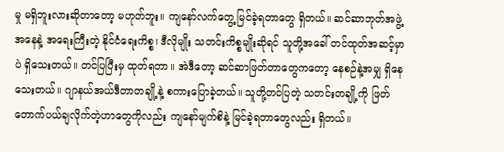မှု မရှိဘူးလားဆိုတာတော့ မဟုတ်ဘူး။ ကျနော်လက်တွေ့ မြင်ခဲ့ရတာတွေ ရှိတယ်။ ဆင်ဆာဘုတ်အဖွဲ့အနေနဲ့ အရေးကြီးတဲ့ နိုင်ငံရေးကိစ္စ၊ ဒီလိုမျိုး သတင်းကိစ္စမျိုးဆိုရင် သူတို့အခေါ် တင်ထုတ်အဆင့်မှာပဲ ရှိသေးတယ်။ တင်ပြပြီးမှ ထုတ်ရတာ။ အဲဒီတော့ ဆင်ဆာဖြတ်တာတွေကတော့ နေစဉ်နဲ့အမျှ ရှိနေသေးတယ်။ ဂျာနယ်အယ်ဒီတာတချို့နဲ့ စကားပြောခဲ့တယ်။ သူတို့တင်ပြတဲ့ သတင်းတချို့ကို ဖြတ်တောက်ပယ်ချလိုက်တဲ့ဟာတွေကိုလည်း ကျနော်မျက်စိနဲ့ မြင်ခဲ့ရတာတွေလည်း ရှိတယ်။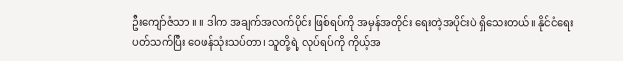ဦးကျော်ဇံသာ ။ ။ ဒါက အချက်အလက်ပိုင်း ဖြစ်ရပ်ကို အမှန်အတိုင်း ရေးတဲ့အပိုင်းပဲ ရှိသေးတယ်။ နိုင်ငံရေး ပတ်သက်ပြီး ဝေဖန်သုံးသပ်တာ၊ သူတို့ရဲ့ လုပ်ရပ်ကို ကိုယ့်အ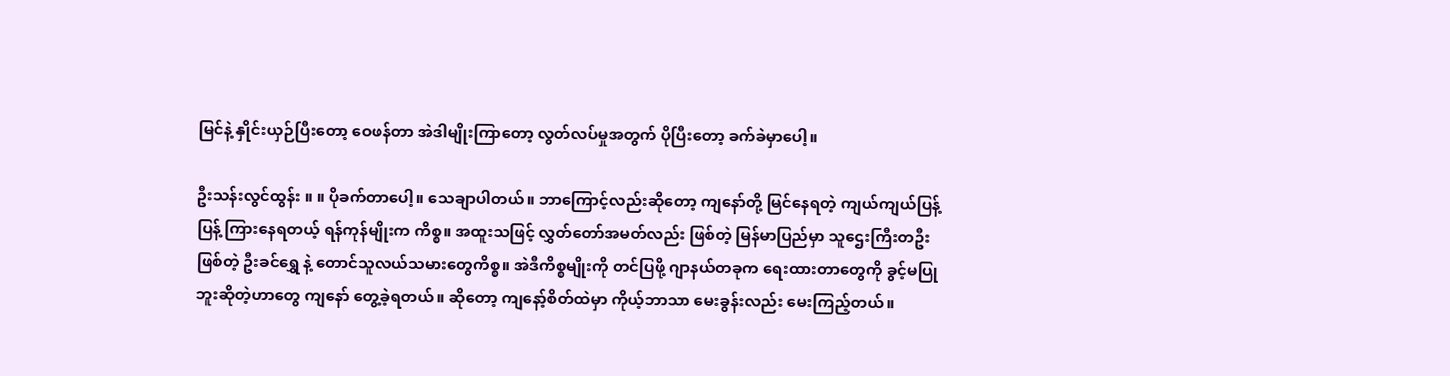မြင်နဲ့ နှိုင်းယှဉ်ပြီးတော့ ဝေဖန်တာ အဲဒါမျိုးကြာတော့ လွတ်လပ်မှုအတွက် ပိုပြီးတော့ ခက်ခဲမှာပေါ့။

ဦးသန်းလွင်ထွန်း ။ ။ ပိုခက်တာပေါ့။ သေချာပါတယ်။ ဘာကြောင့်လည်းဆိုတော့ ကျနော်တို့ မြင်နေရတဲ့ ကျယ်ကျယ်ပြန့်ပြန့် ကြားနေရတယ့် ရန်ကုန်မျိုးက ကိစ္စ။ အထူးသဖြင့် လွှတ်တော်အမတ်လည်း ဖြစ်တဲ့ မြန်မာပြည်မှာ သူဌေးကြီးတဦးဖြစ်တဲ့ ဦးခင်ရွှေ နဲ့ တောင်သူလယ်သမားတွေကိစ္စ။ အဲဒီကိစ္စမျိုးကို တင်ပြဖို့ ဂျာနယ်တခုက ရေးထားတာတွေကို ခွင့်မပြုဘူးဆိုတဲ့ဟာတွေ ကျနော် တွေ့ခဲ့ရတယ်။ ဆိုတော့ ကျနော့်စိတ်ထဲမှာ ကိုယ့်ဘာသာ မေးခွန်းလည်း မေးကြည့်တယ်။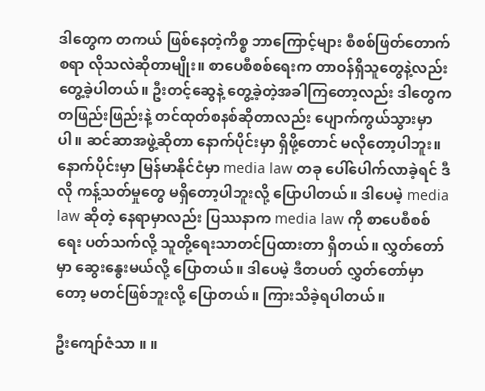ဒါတွေက တကယ် ဖြစ်နေတဲ့ကိစ္စ ဘာကြောင့်များ စီစစ်ဖြတ်တောက်စရာ လိုသလဲဆိုတာမျိုး။ စာပေစီစစ်ရေးက တာဝန်ရှိသူတွေနဲ့လည်း တွေ့ခဲ့ပါတယ်။ ဦးတင့်ဆွေနဲ့ တွေ့ခဲ့တဲ့အခါကြတော့လည်း ဒါတွေက တဖြည်းဖြည်းနဲ့ တင်ထုတ်စနစ်ဆိုတာလည်း ပျောက်ကွယ်သွားမှာပါ။ ဆင်ဆာအဖွဲ့ဆိုတာ နောက်ပိုင်းမှာ ရှိဖို့တောင် မလိုတော့ပါဘူး။ နောက်ပိုင်းမှာ မြန်မာနိုင်ငံမှာ media law တခု ပေါ်ပေါက်လာခဲ့ရင် ဒီလို ကန့်သတ်မှုတွေ မရှိတော့ပါဘူးလို့ ပြောပါတယ်။ ဒါပေမဲ့ media law ဆိုတဲ့ နေရာမှာလည်း ပြဿနာက media law ကို စာပေစီစစ်ရေး ပတ်သက်လို့ သူတို့ရေးသာတင်ပြထားတာ ရှိတယ်။ လွှတ်တော်မှာ ဆွေးနွေးမယ်လို့ ပြောတယ်။ ဒါပေမဲ့ ဒီတပတ် လွှတ်တော်မှာတော့ မတင်ဖြစ်ဘူးလို့ ပြောတယ်။ ကြားသိခဲ့ရပါတယ်။

ဦးကျော်ဇံသာ ။ ။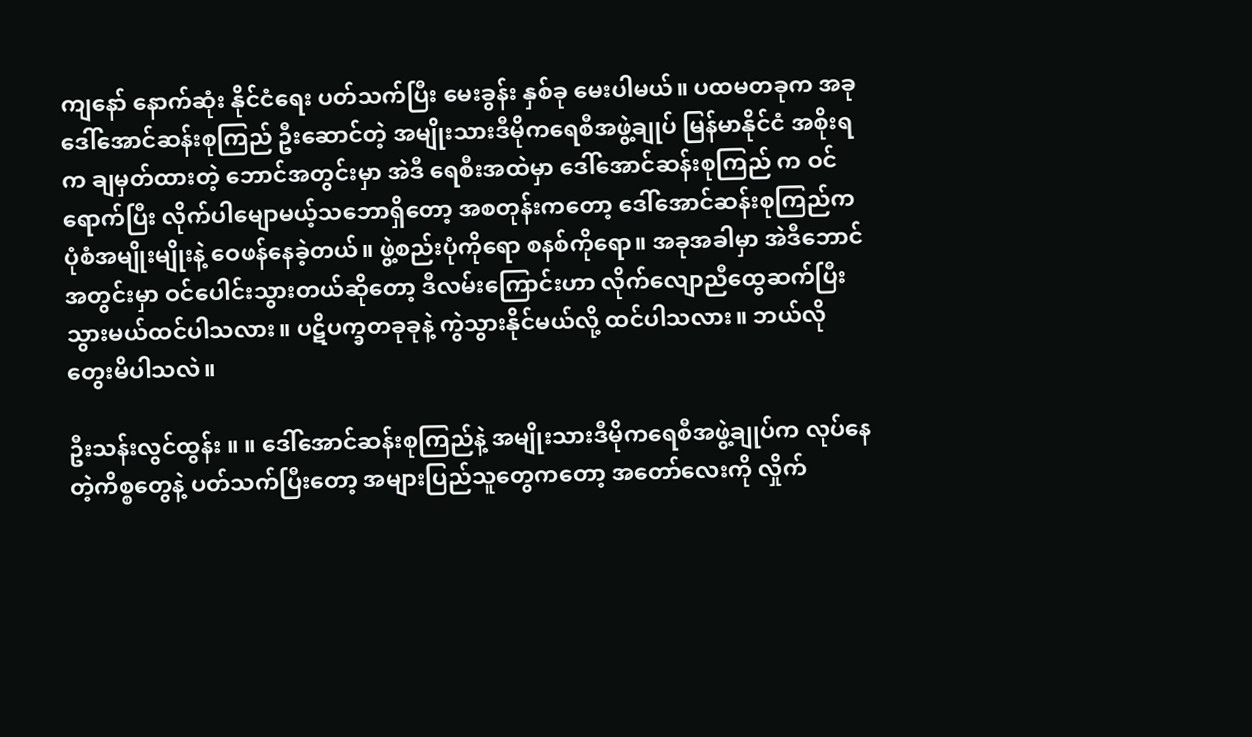ကျနော် နောက်ဆုံး နိုင်ငံရေး ပတ်သက်ပြီး မေးခွန်း နှစ်ခု မေးပါမယ်။ ပထမတခုက အခု ဒေါ်အောင်ဆန်းစုကြည် ဦးဆောင်တဲ့ အမျိုးသားဒီမိုကရေစီအဖွဲ့ချုပ် မြန်မာနိုင်ငံ အစိုးရက ချမှတ်ထားတဲ့ ဘောင်အတွင်းမှာ အဲဒီ ရေစီးအထဲမှာ ဒေါ်အောင်ဆန်းစုကြည် က ဝင်ရောက်ပြီး လိုက်ပါမျောမယ့်သဘောရှိတော့ အစတုန်းကတော့ ဒေါ်အောင်ဆန်းစုကြည်က ပုံစံအမျိုးမျိုးနဲ့ ဝေဖန်နေခဲ့တယ်။ ဖွဲ့စည်းပုံကိုရော စနစ်ကိုရော။ အခုအခါမှာ အဲဒီဘောင်အတွင်းမှာ ဝင်ပေါင်းသွားတယ်ဆိုတော့ ဒီလမ်းကြောင်းဟာ လိုက်လျောညီထွေဆက်ပြီး သွားမယ်ထင်ပါသလား။ ပဋိပက္ခတခုခုနဲ့ ကွဲသွားနိုင်မယ်လို့ ထင်ပါသလား။ ဘယ်လိုတွေးမိပါသလဲ။

ဦးသန်းလွင်ထွန်း ။ ။ ဒေါ်အောင်ဆန်းစုကြည်နဲ့ အမျိုးသားဒီမိုကရေစီအဖွဲ့ချုပ်က လုပ်နေတဲ့ကိစ္စတွေနဲ့ ပတ်သက်ပြီးတော့ အများပြည်သူတွေကတော့ အတော်လေးကို လှိုက်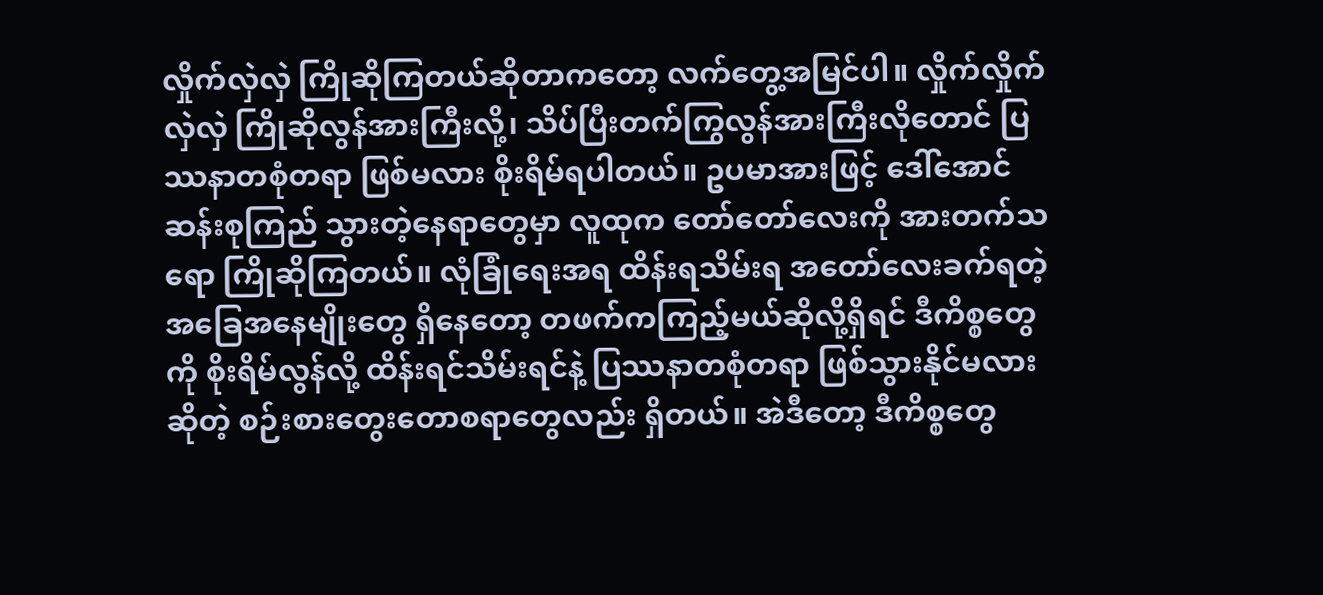လှိုက်လှဲလှဲ ကြိုဆိုကြတယ်ဆိုတာကတော့ လက်တွေ့အမြင်ပါ။ လှိုက်လှိုက်လှဲလှဲ ကြိုဆိုလွန်အားကြီးလို့၊ သိပ်ပြီးတက်ကြွလွန်အားကြီးလိုတောင် ပြဿနာတစုံတရာ ဖြစ်မလား စိုးရိမ်ရပါတယ်။ ဥပမာအားဖြင့် ဒေါ်အောင်ဆန်းစုကြည် သွားတဲ့နေရာတွေမှာ လူထုက တော်တော်လေးကို အားတက်သရော ကြိုဆိုကြတယ်။ လုံခြုံရေးအရ ထိန်းရသိမ်းရ အတော်လေးခက်ရတဲ့ အခြေအနေမျိုးတွေ ရှိနေတော့ တဖက်ကကြည့်မယ်ဆိုလို့ရှိရင် ဒီကိစ္စတွေကို စိုးရိမ်လွန်လို့ ထိန်းရင်သိမ်းရင်နဲ့ ပြဿနာတစုံတရာ ဖြစ်သွားနိုင်မလားဆိုတဲ့ စဉ်းစားတွေးတောစရာတွေလည်း ရှိတယ်။ အဲဒီတော့ ဒီကိစ္စတွေ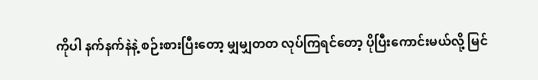ကိုပါ နက်နက်နဲနဲ့ စဉ်းစားပြီးတော့ မျှမျှတတ လုပ်ကြရင်တော့ ပိုပြီးကောင်းမယ်လို့ မြင်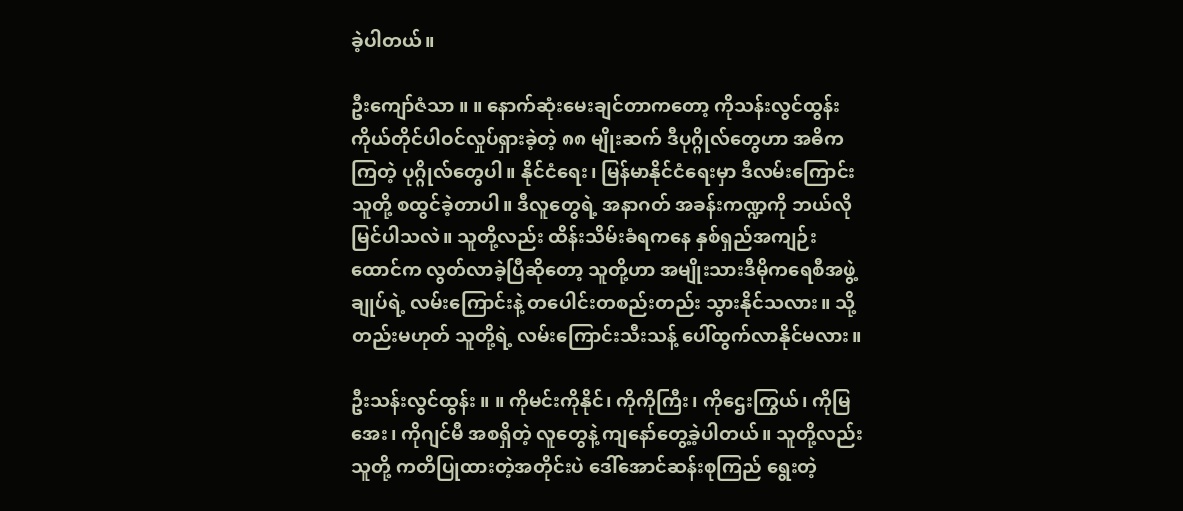ခဲ့ပါတယ်။

ဦးကျော်ဇံသာ ။ ။ နောက်ဆုံးမေးချင်တာကတော့ ကိုသန်းလွင်ထွန်း ကိုယ်တိုင်ပါဝင်လှုပ်ရှားခဲ့တဲ့ ၈၈ မျိုးဆက် ဒီပုဂ္ဂိုလ်တွေဟာ အဓိကကြတဲ့ ပုဂ္ဂိုလ်တွေပါ။ နိုင်ငံရေး၊ မြန်မာနိုင်ငံရေးမှာ ဒီလမ်းကြောင်း သူတို့ စထွင်ခဲ့တာပါ။ ဒီလူတွေရဲ့ အနာဂတ် အခန်းကဏ္ဍကို ဘယ်လိုမြင်ပါသလဲ။ သူတို့လည်း ထိန်းသိမ်းခံရကနေ နှစ်ရှည်အကျဉ်းထောင်က လွတ်လာခဲ့ပြီဆိုတော့ သူတို့ဟာ အမျိုးသားဒီမိုကရေစီအဖွဲ့ချုပ်ရဲ့ လမ်းကြောင်းနဲ့ တပေါင်းတစည်းတည်း သွားနိုင်သလား။ သို့တည်းမဟုတ် သူတို့ရဲ့ လမ်းကြောင်းသီးသန့် ပေါ်ထွက်လာနိုင်မလား။

ဦးသန်းလွင်ထွန်း ။ ။ ကိုမင်းကိုနိုင်၊ ကိုကိုကြီး၊ ကိုဌေးကြွယ်၊ ကိုမြအေး၊ ကိုဂျင်မီ အစရှိတဲ့ လူတွေနဲ့ ကျနော်တွေ့ခဲ့ပါတယ်။ သူတို့လည်း သူတို့ ကတိပြုထားတဲ့အတိုင်းပဲ ဒေါ်အောင်ဆန်းစုကြည် ရွေးတဲ့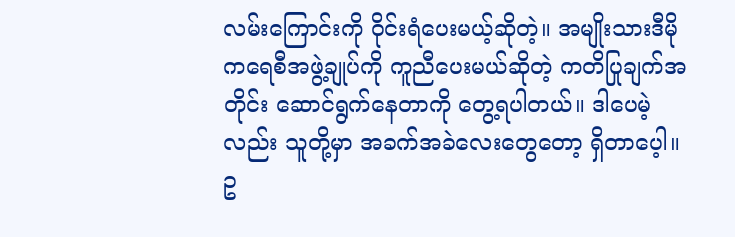လမ်းကြောင်းကို ဝိုင်းရံပေးမယ့်ဆိုတဲ့။ အမျိုးသားဒီမိုကရေစီအဖွဲ့ချုပ်ကို ကူညီပေးမယ်ဆိုတဲ့ ကတိပြုချက်အတိုင်း ဆောင်ရွက်နေတာကို တွေ့ရပါတယ်။ ဒါပေမဲ့လည်း သူတို့မှာ အခက်အခဲလေးတွေတော့ ရှိတာပေ့ါ။ ဥ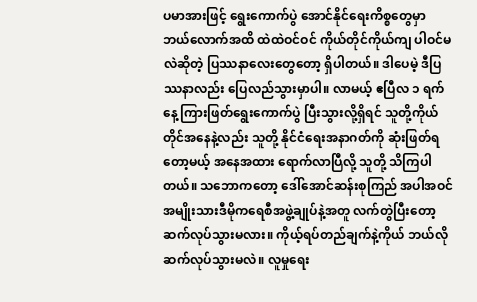ပမာအားဖြင့် ရွေးကောက်ပွဲ အောင်နိုင်ရေးကိစ္စတွေမှာ ဘယ်လောက်အထိ ထဲထဲဝင်ဝင် ကိုယ်တိုင်ကိုယ်ကျ ပါဝင်မလဲဆိုတဲ့ ပြဿနာလေးတွေတော့ ရှိပါတယ်။ ဒါပေမဲ့ ဒီပြဿနာလည်း ပြေလည်သွားမှာပါ။ လာမယ့် ဧပြီလ ၁ ရက်နေ့ ကြားဖြတ်ရွေးကောက်ပွဲ ပြီးသွားလို့ရှိရင် သူတို့ကိုယ်တိုင်အနေနဲ့လည်း သူတို့ နိုင်ငံရေးအနာဂတ်ကို ဆုံးဖြတ်ရတော့မယ့် အနေအထား ရောက်လာပြီလို့ သူတို့ သိကြပါတယ်။ သဘောကတော့ ဒေါ်အောင်ဆန်းစုကြည် အပါအဝင် အမျိုးသားဒီမိုကရေစီအဖွဲ့ချုပ်နဲ့အတူ လက်တွဲပြီးတော့ ဆက်လုပ်သွားမလား။ ကိုယ့်ရပ်တည်ချက်နဲ့ကိုယ် ဘယ်လိုဆက်လုပ်သွားမလဲ။ လူမှုရေး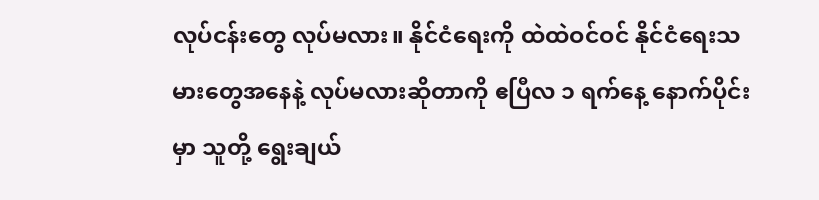လုပ်ငန်းတွေ လုပ်မလား။ နိုင်ငံရေးကို ထဲထဲဝင်ဝင် နိုင်ငံရေးသမားတွေအနေနဲ့ လုပ်မလားဆိုတာကို ဧပြီလ ၁ ရက်နေ့ နောက်ပိုင်းမှာ သူတို့ ရွေးချယ်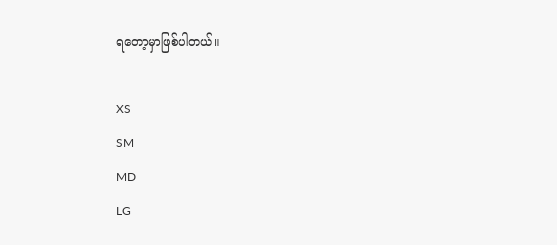ရတော့မှာဖြစ်ပါတယ်။

XS
SM
MD
LG